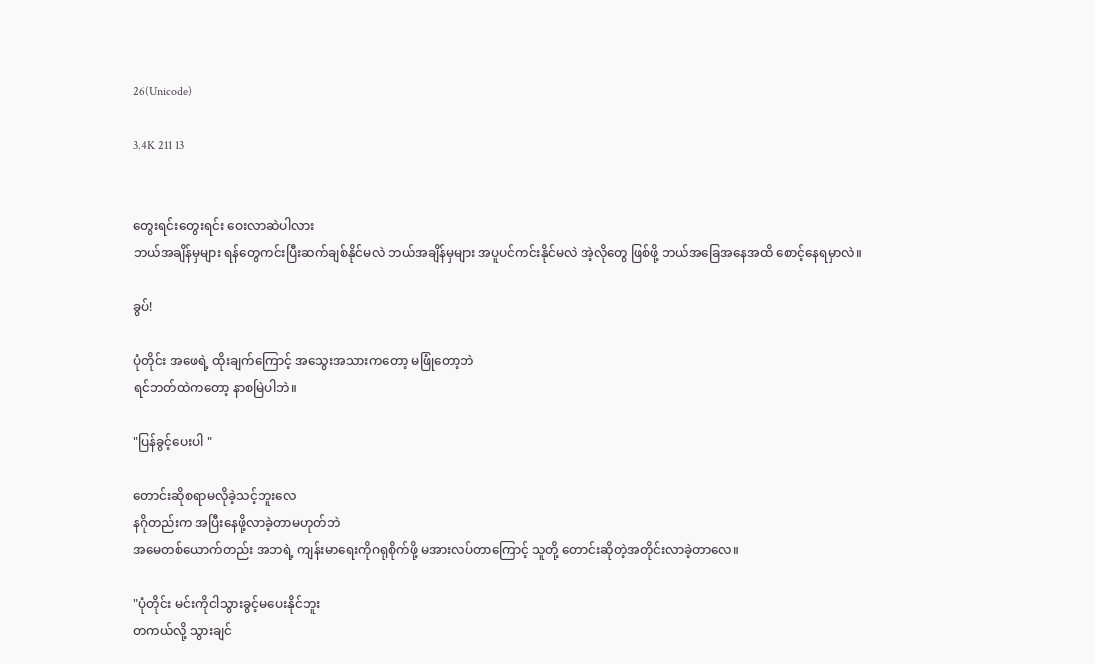26(Unicode)

3.4K 211 13


တွေးရင်းတွေးရင်း ဝေးလာဆဲပါလား
ဘယ်အချိန်မှများ ရန်တွေကင်းပြီးဆက်ချစ်နိုင်မလဲ ဘယ်အချိန်မှများ အပူပင်ကင်းနိုင်မလဲ အဲ့လိုတွေ ဖြစ်ဖို့ ဘယ်အခြေအနေအထိ စောင့်နေရမှာလဲ။

ခွပ်!

ပုံတိုင်း အဖေရဲ့ ထိုးချက်ကြောင့် အသွေးအသားကတော့ မဖြုံတော့ဘဲ
ရင်ဘတ်ထဲကတော့ နာစမြဲပါဘဲ။

"ပြန်ခွင့်ပေးပါ "

တောင်းဆိုစရာမလိုခဲ့သင့်ဘူးလေ
နဂိုတည်းက အပြီးနေဖို့လာခဲ့တာမဟုတ်ဘဲ
အမေတစ်ယောက်တည်း အဘရဲ့ ကျန်းမာရေးကိုဂရုစိုက်ဖို့ မအားလပ်တာကြောင့် သူတို့ တောင်းဆိုတဲ့အတိုင်းလာခဲ့တာလေ။

"ပုံတိုင်း မင်းကိုငါသွားခွင့်မပေးနိုင်ဘူး
တကယ်လို့ သွားချင်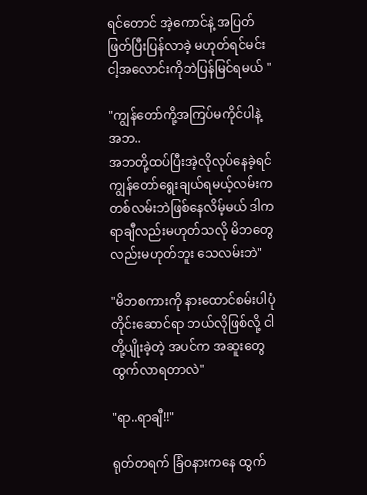ရင်တောင် အဲ့ကောင်နဲ့ အပြတ်ဖြတ်ပြီးပြန်လာခဲ့ မဟုတ်ရင်မင်းငါ့အလောင်းကိုဘဲပြန်မြင်ရမယ် "

"ကျွန်တော်ကို့အကြပ်မကိုင်ပါနဲ့ အဘ..
အဘတို့ထပ်ပြီးအဲ့လိုလုပ်နေခဲ့ရင်
ကျွန်တော်ရွေးချယ်ရမယ့်လမ်းကတစ်လမ်းဘဲဖြစ်နေလိမ့်မယ် ဒါက ရာချီလည်းမဟုတ်သလို မိဘတွေလည်းမဟုတ်ဘူး သေလမ်းဘဲ"

"မိဘစကားကို နားထောင်စမ်းပါပုံတိုင်းဆောင်ရာ ဘယ်လိုဖြစ်လို့ ငါတို့ပျိုးခဲ့တဲ့ အပင်က အဆူးတွေထွက်လာရတာလဲ"

"ရာ..ရာချီ!!"

ရုတ်တရက် ခြံဝနားကနေ ထွက်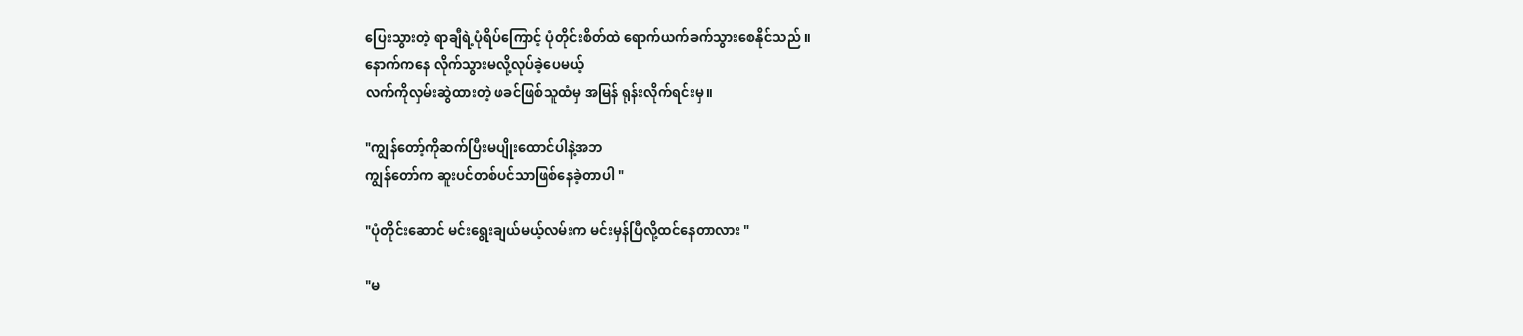ပြေးသွားတဲ့ ရာချီရဲ့ပုံရိပ်ကြောင့် ပုံတိုင်းစိတ်ထဲ ရောက်ယက်ခက်သွားစေနိုင်သည် ။
နောက်ကနေ လိုက်သွားမလို့လုပ်ခဲ့ပေမယ့်
လက်ကိုလှမ်းဆွဲထားတဲ့ ဖခင်ဖြစ်သူထံမှ အမြန် ရုန်းလိုက်ရင်းမှ။

"ကျွန်တော့်ကိုဆက်ပြီးမပျိုးထောင်ပါနဲ့အ‌ဘ
ကျွန်တော်က ဆူးပင်တစ်ပင်သာဖြစ်နေခဲ့တာပါ "

"ပုံတိုင်းဆောင် မင်းရွေးချယ်မယ့်လမ်းက မင်းမှန်ပြီလို့ထင်နေတာလား "

"မ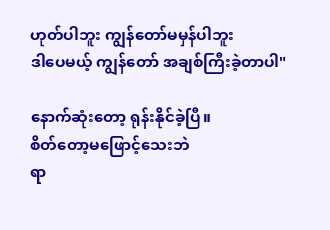ဟုတ်ပါဘူး ကျွန်တော်မမှန်ပါဘူး
ဒါပေမယ့် ကျွန်တော် အချစ်ကြီးခဲ့တာပါ"

နောက်ဆုံးတော့ ရုန်းနိုင်ခဲ့ပြီ။
စိတ်တော့မဖြောင့်သေးဘဲ
ရာ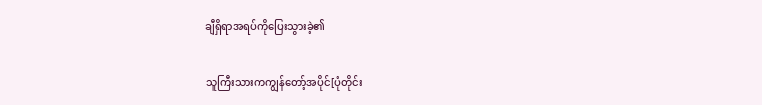ချီရှိရာအရပ်ကိုပြေးသွားခဲ့၏

သူကြီးသားကကျွန်တော့်အပိုင်[ပုံတိုင်း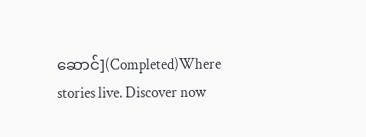ဆောင်](Completed)Where stories live. Discover now